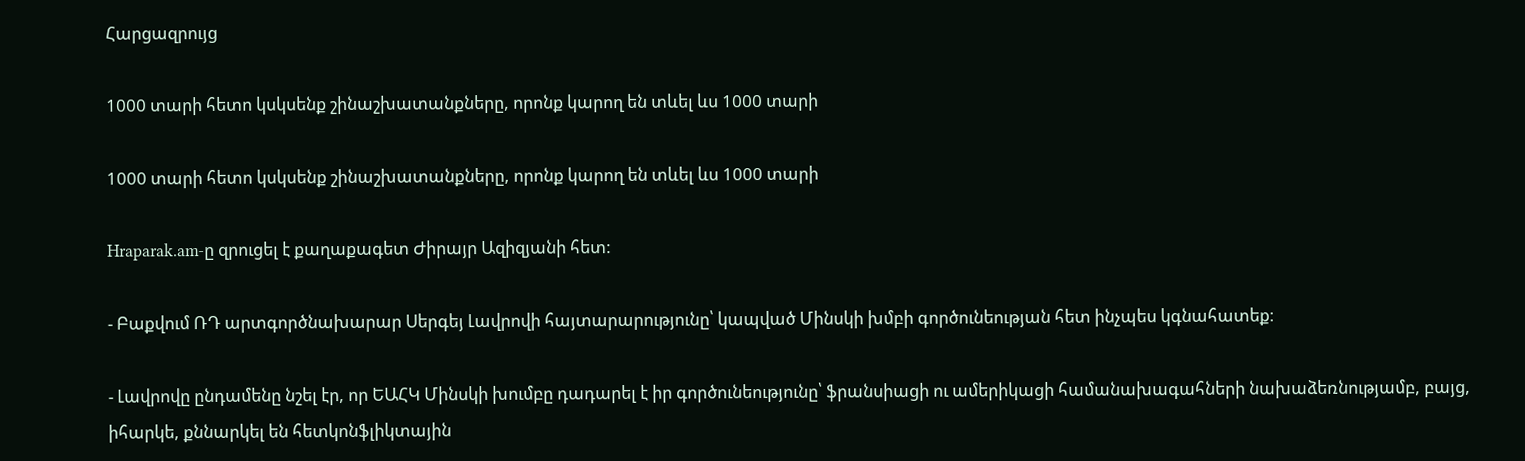Հարցազրույց

1000 տարի հետո կսկսենք շինաշխատանքները, որոնք կարող են տևել ևս 1000 տարի

1000 տարի հետո կսկսենք շինաշխատանքները, որոնք կարող են տևել ևս 1000 տարի

Hraparak.am-ը զրուցել է քաղաքագետ Ժիրայր Ազիզյանի հետ:

- Բաքվում ՌԴ արտգործնախարար Սերգեյ Լավրովի հայտարարությունը՝ կապված Մինսկի խմբի գործունեության հետ ինչպես կգնահատեք։

- Լավրովը ընդամենը նշել էր, որ ԵԱՀԿ Մինսկի խումբը դադարել է իր գործունեությունը՝ ֆրանսիացի ու ամերիկացի համանախագահների նախաձեռնությամբ, բայց, իհարկե, քննարկել են հետկոնֆլիկտային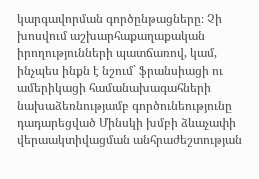կարգավորման գործընթացները։ Չի խոսվում աշխարհաքաղաքական իրողությունների պատճառով, կամ, ինչպես ինքն է նշում` ֆրանսիացի ու ամերիկացի համանախագահների նախաձեռնությամբ գործունեությունը դադարեցված Մինսկի խմբի ձևաչափի վերաակտիվացման անհրաժեշտության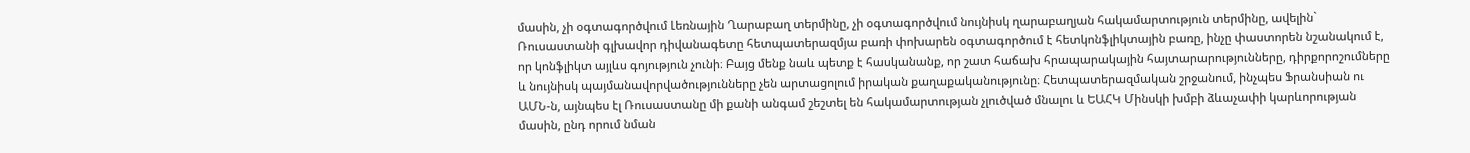մասին, չի օգտագործվում Լեռնային Ղարաբաղ տերմինը, չի օգտագործվում նույնիսկ ղարաբաղյան հակամարտություն տերմինը, ավելին` Ռուսաստանի գլխավոր դիվանագետը հետպատերազմյա բառի փոխարեն օգտագործում է հետկոնֆլիկտային բառը, ինչը փաստորեն նշանակում է, որ կոնֆլիկտ այլևս գոյություն չունի։ Բայց մենք նաև պետք է հասկանանք, որ շատ հաճախ հրապարակային հայտարարությունները, դիրքորոշումները և նույնիսկ պայմանավորվածությունները չեն արտացոլում իրական քաղաքականությունը։ Հետպատերազմական շրջանում, ինչպես Ֆրանսիան ու ԱՄՆ-ն, այնպես էլ Ռուսաստանը մի քանի անգամ շեշտել են հակամարտության չլուծված մնալու և ԵԱՀԿ Մինսկի խմբի ձևաչափի կարևորության մասին, ընդ որում նման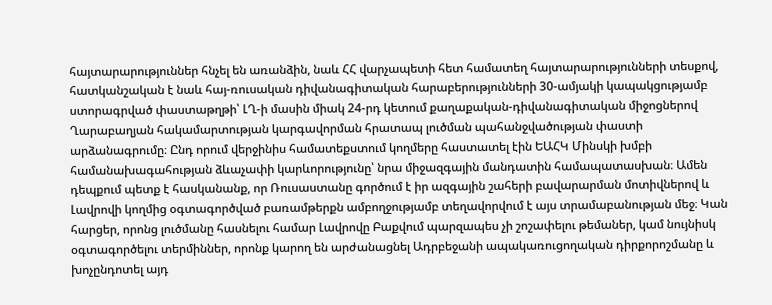հայտարարություններ հնչել են առանձին, նաև ՀՀ վարչապետի հետ համատեղ հայտարարությունների տեսքով, հատկանշական է նաև հայ-ռուսական դիվանագիտական հարաբերությունների 30-ամյակի կապակցությամբ ստորագրված փաստաթղթի՝ ԼՂ-ի մասին միակ 24-րդ կետում քաղաքական-դիվանագիտական միջոցներով Ղարաբաղյան հակամարտության կարգավորման հրատապ լուծման պահանջվածության փաստի արձանագրումը։ Ընդ որում վերջինիս համատեքստում կողմերը հաստատել էին ԵԱՀԿ Մինսկի խմբի համանախագահության ձևաչափի կարևորությունը՝ նրա միջազգային մանդատին համապատասխան։ Ամեն դեպքում պետք է հասկանանք, որ Ռուսաստանը գործում է իր ազգային շահերի բավարարման մոտիվներով և Լավրովի կողմից օգտագործված բառամթերքն ամբողջությամբ տեղավորվում է այս տրամաբանության մեջ։ Կան հարցեր, որոնց լուծմանը հասնելու համար Լավրովը Բաքվում պարզապես չի շոշափելու թեմաներ, կամ նույնիսկ օգտագործելու տերմիններ, որոնք կարող են արժանացնել Ադրբեջանի ապակառուցողական դիրքորոշմանը և խոչընդոտել այդ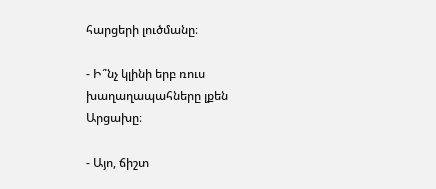հարցերի լուծմանը։

- Ի՞նչ կլինի երբ ռուս խաղաղապահները լքեն Արցախը։

- Այո, ճիշտ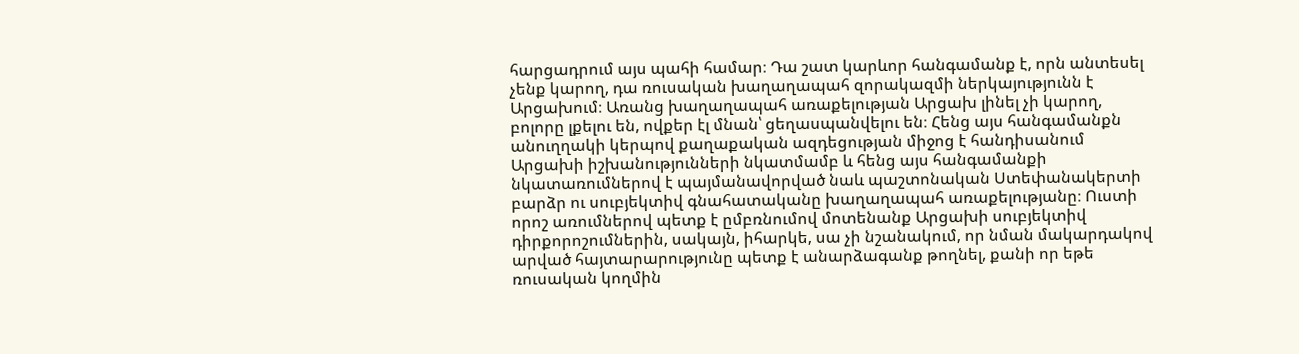հարցադրում այս պահի համար։ Դա շատ կարևոր հանգամանք է, որն անտեսել չենք կարող, դա ռուսական խաղաղապահ զորակազմի ներկայությունն է Արցախում։ Առանց խաղաղապահ առաքելության Արցախ լինել չի կարող, բոլորը լքելու են, ովքեր էլ մնան՝ ցեղասպանվելու են։ Հենց այս հանգամանքն անուղղակի կերպով քաղաքական ազդեցության միջոց է հանդիսանում Արցախի իշխանությունների նկատմամբ և հենց այս հանգամանքի նկատառումներով է պայմանավորված նաև պաշտոնական Ստեփանակերտի բարձր ու սուբյեկտիվ գնահատականը խաղաղապահ առաքելությանը։ Ուստի որոշ առումներով պետք է ըմբռնումով մոտենանք Արցախի սուբյեկտիվ դիրքորոշումներին, սակայն, իհարկե, սա չի նշանակում, որ նման մակարդակով արված հայտարարությունը պետք է անարձագանք թողնել, քանի որ եթե ռուսական կողմին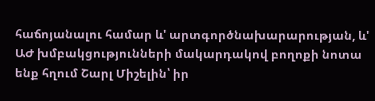հաճոյանալու համար և' արտգործնախարարության, և' ԱԺ խմբակցությունների մակարդակով բողոքի նոտա ենք հղում Շարլ Միշելին՝ իր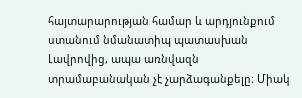հայտարարության համար և արդյունքում ստանում նմանատիպ պատասխան Լավրովից, ապա առնվազն տրամաբանական չէ չարձագանքելը։ Միակ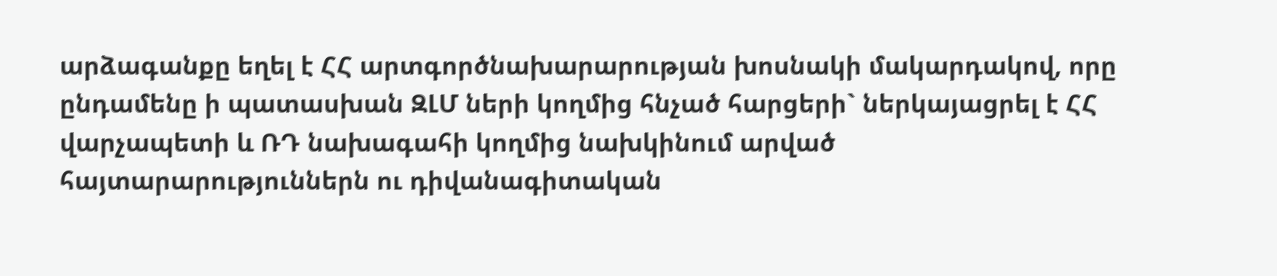արձագանքը եղել է ՀՀ արտգործնախարարության խոսնակի մակարդակով, որը ընդամենը ի պատասխան ԶԼՄ ների կողմից հնչած հարցերի` ներկայացրել է ՀՀ վարչապետի և ՌԴ նախագահի կողմից նախկինում արված հայտարարություններն ու դիվանագիտական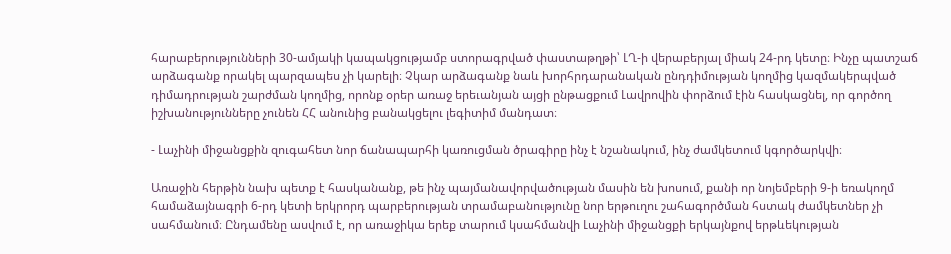հարաբերությունների 30-ամյակի կապակցությամբ ստորագրված փաստաթղթի՝ ԼՂ-ի վերաբերյալ միակ 24-րդ կետը։ Ինչը պատշաճ արձագանք որակել պարզապես չի կարելի։ Չկար արձագանք նաև խորհրդարանական ընդդիմության կողմից կազմակերպված դիմադրության շարժման կողմից, որոնք օրեր առաջ երեւանյան այցի ընթացքում Լավրովին փորձում էին հասկացնել, որ գործող իշխանությունները չունեն ՀՀ անունից բանակցելու լեգիտիմ մանդատ։

- Լաչինի միջանցքին զուգահետ նոր ճանապարհի կառուցման ծրագիրը ինչ է նշանակում, ինչ ժամկետում կգործարկվի։

Առաջին հերթին նախ պետք է հասկանանք, թե ինչ պայմանավորվածության մասին են խոսում, քանի որ նոյեմբերի 9-ի եռակողմ համաձայնագրի 6-րդ կետի երկրորդ պարբերության տրամաբանությունը նոր երթուղու շահագործման հստակ ժամկետներ չի սահմանում։ Ընդամենը ասվում է, որ առաջիկա երեք տարում կսահմանվի Լաչինի միջանցքի երկայնքով երթևեկության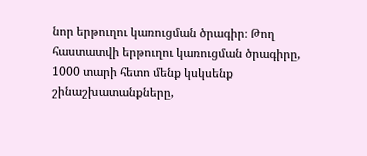նոր երթուղու կառուցման ծրագիր։ Թող հաստատվի երթուղու կառուցման ծրագիրը, 1000 տարի հետո մենք կսկսենք շինաշխատանքները,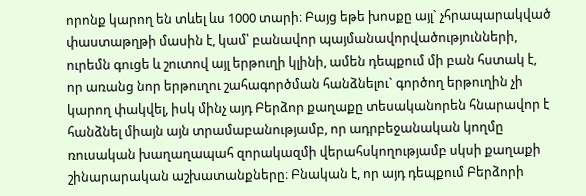որոնք կարող են տևել ևս 1000 տարի։ Բայց եթե խոսքը այլ` չհրապարակված փաստաթղթի մասին է, կամ՝ բանավոր պայմանավորվածությունների, ուրեմն գուցե և շուտով այլ երթուղի կլինի, ամեն դեպքում մի բան հստակ է, որ առանց նոր երթուղու շահագործման հանձնելու` գործող երթուղին չի կարող փակվել, իսկ մինչ այդ Բերձոր քաղաքը տեսականորեն հնարավոր է հանձնել միայն այն տրամաբանությամբ, որ ադրբեջանական կողմը ռուսական խաղաղապահ զորակազմի վերահսկողությամբ սկսի քաղաքի շինարարական աշխատանքները։ Բնական է, որ այդ դեպքում Բերձորի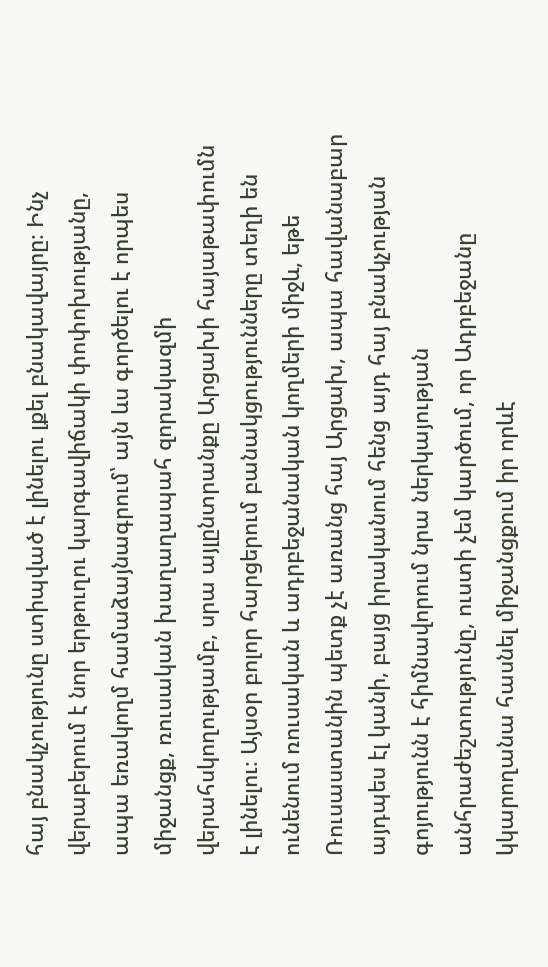հայ բնակչությունը ստիպված է լինելու լքել բնակավայրը։ Ինչ վերաբերում է նոր երթուղու կարգավիճակի փոփոխությանը, ապա եռակողմ համաձայնագրում՝ այն ևս գործելու է որպես միջանցք, ռուսական խաղաղապահ զորակազմի վերահսկողությամբ, սրա այլընտրանքը Արցախի հայաթափումն է լինելու։ Այսօր բոլոր հարցերում բանակցությունները տեղի են ունենում ռուսական և ադրբեջանական կողմերի միջև, եթե Ռուսաստանին պետք չէ առանց հայ Արցախ, ապա հավանաբար այդպես էլ կանի, բայց իրականում հենց այդ հայ բնակչության գոյությունն է հիմնավորում նրա ներկայության անհրաժեշտությունը, ուստի չեմ կարծում, որ Ադրբեջանը կկարողանա հասնել միջանցքում իր որևէ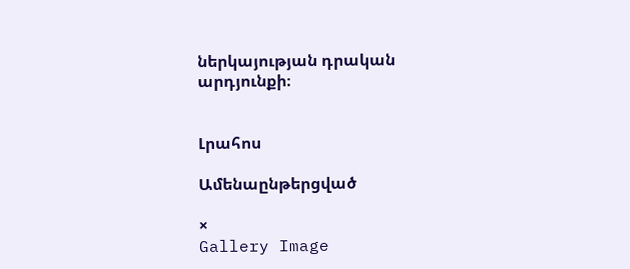ներկայության դրական արդյունքի։


Լրահոս

Ամենաընթերցված

×
Gallery Image